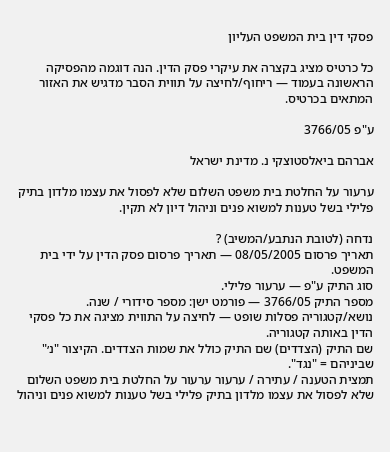פסקי דין בית המשפט העליון

כל כרטיס מציג בקצרה את עיקרי פסק הדין. הנה דוגמה מהפסיקה הראשונה בעמוד — ריחוף/לחיצה על תווית הסבר מדגיש את האזור המתאים בכרטיס.

ע"פ 3766/05

אברהם ביאלסטוצקי נ. מדינת ישראל

ערעור על החלטת בית משפט השלום שלא לפסול את עצמו מלדון בתיק פלילי בשל טענות למשוא פנים וניהול דיון לא תקין.

נדחה (לטובת הנתבע/המשיב) ?
תאריך פרסום 08/05/2005 — תאריך פרסום פסק הדין על ידי בית המשפט.
סוג התיק ע"פ — ערעור פלילי.
מספר התיק 3766/05 — פורמט ישן: מספר סידורי / שנה.
נושא/קטגוריה פסלות שופט — לחיצה על התווית מציגה את כל פסקי הדין באותה קטגוריה.
שם התיק (הצדדים) שם התיק כולל את שמות הצדדים. הקיצור "נ׳" שביניהם = "נגד".
תמצית הטענה / עתירה / ערעור ערעור על החלטת בית משפט השלום שלא לפסול את עצמו מלדון בתיק פלילי בשל טענות למשוא פנים וניהול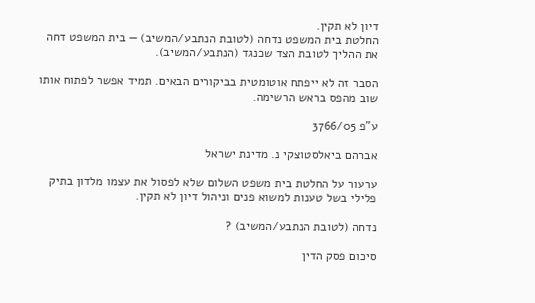דיון לא תקין.
החלטת בית המשפט נדחה (לטובת הנתבע/המשיב) — בית המשפט דחה את ההליך לטובת הצד שכנגד (הנתבע/המשיב).

הסבר זה לא ייפתח אוטומטית בביקורים הבאים. תמיד אפשר לפתוח אותו שוב מהפס בראש הרשימה.

ע"פ 3766/05

אברהם ביאלסטוצקי נ. מדינת ישראל

ערעור על החלטת בית משפט השלום שלא לפסול את עצמו מלדון בתיק פלילי בשל טענות למשוא פנים וניהול דיון לא תקין.

נדחה (לטובת הנתבע/המשיב) ?

סיכום פסק הדין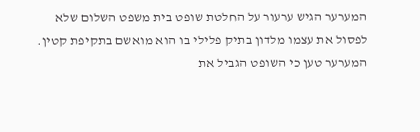המערער הגיש ערעור על החלטת שופט בית משפט השלום שלא לפסול את עצמו מלדון בתיק פלילי בו הוא מואשם בתקיפת קטין. המערער טען כי השופט הגביל את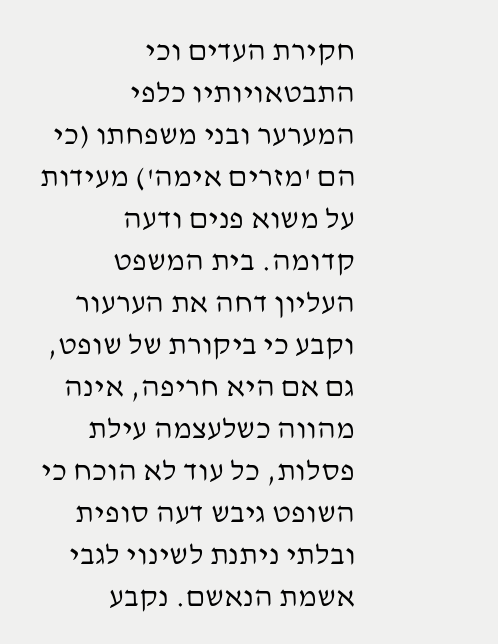חקירת העדים וכי התבטאויותיו כלפי המערער ובני משפחתו (כי הם 'מזרים אימה') מעידות על משוא פנים ודעה קדומה. בית המשפט העליון דחה את הערעור וקבע כי ביקורת של שופט, גם אם היא חריפה, אינה מהווה כשלעצמה עילת פסלות, כל עוד לא הוכח כי השופט גיבש דעה סופית ובלתי ניתנת לשינוי לגבי אשמת הנאשם. נקבע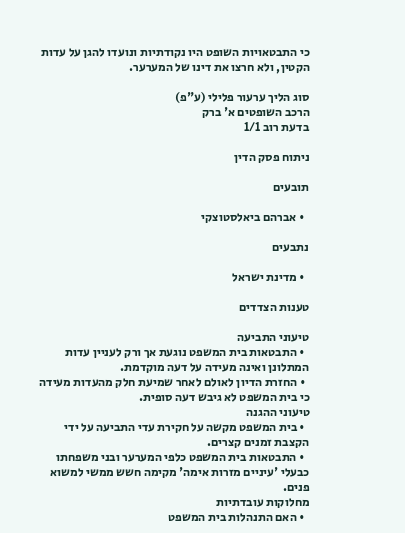כי התבטאויות השופט היו נקודתיות ונועדו להגן על עדות הקטין, ולא חרצו את דינו של המערער.

סוג הליך ערעור פלילי (ע"פ)
הרכב השופטים א' ברק
בדעת רוב 1/1

ניתוח פסק הדין

תובעים

  • אברהם ביאלסטוצקי

נתבעים

  • מדינת ישראל

טענות הצדדים

טיעוני התביעה
  • התבטאות בית המשפט נוגעת אך ורק לעניין עדות המתלונן ואינה מעידה על דעה מוקדמת.
  • החזרת הדיון לאולם לאחר שמיעת חלק מהעדות מעידה כי בית המשפט לא גיבש דעה סופית.
טיעוני ההגנה
  • בית המשפט מקשה על חקירת עדי התביעה על ידי הקצבת זמנים קצרים.
  • התבטאות בית המשפט כלפי המערער ובני משפחתו כבעלי 'עיניים מזרות אימה' מקימה חשש ממשי למשוא פנים.
מחלוקות עובדתיות
  • האם התנהלות בית המשפט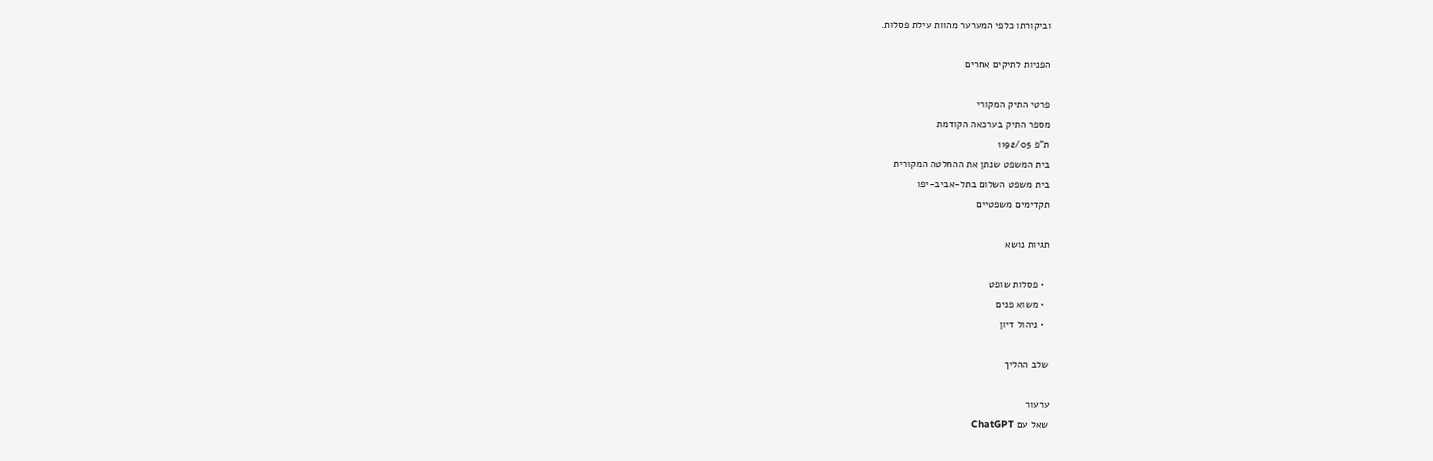וביקורתו כלפי המערער מהוות עילת פסלות.

הפניות לתיקים אחרים

פרטי התיק המקורי
מספר התיק בערכאה הקודמת
ת"פ 1192/05
בית המשפט שנתן את ההחלטה המקורית
בית משפט השלום בתל-אביב-יפו
תקדימים משפטיים

תגיות נושא

  • פסלות שופט
  • משוא פנים
  • ניהול דיון

שלב ההליך

ערעור
שאל עם ChatGPT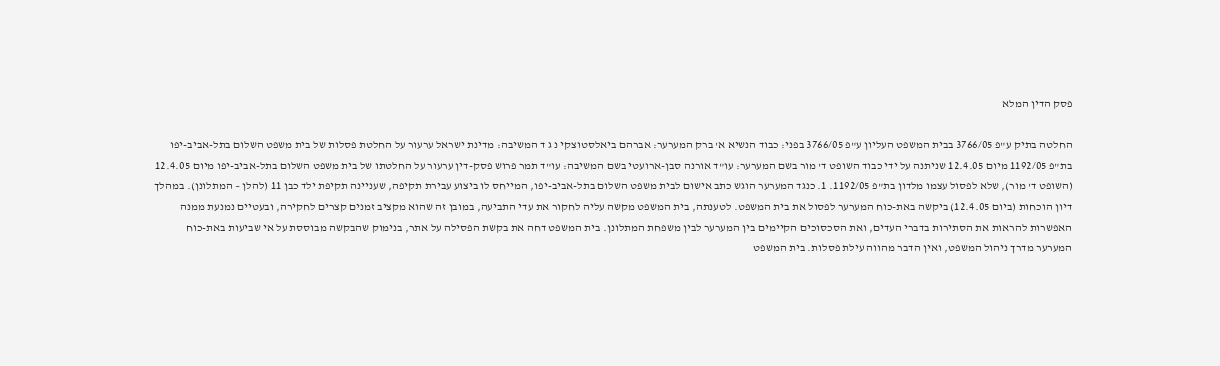פסק הדין המלא

החלטה בתיק ע"פ 3766/05 בבית המשפט העליון ע"פ 3766/05 בפני: כבוד הנשיא א' ברק המערער: אברהם ביאלסטוצקי נ ג ד המשיבה: מדינת ישראל ערעור על החלטת פסלות של בית משפט השלום בתל-אביב-יפו בת"פ 1192/05 מיום 12.4.05 שניתנה על ידי כבוד השופט ד' מור בשם המערער: עו"ד אורנה סבן-ארועטי בשם המשיבה: עו"ד תמר פרוש פסק-דין ערעור על החלטתו של בית משפט השלום בתל-אביב-יפו מיום 12.4.05 (השופט ד' מור), שלא לפסול עצמו מלדון בת"פ 1192/05. 1. כנגד המערער הוגש כתב אישום לבית משפט השלום בתל-אביב-יפו, המייחס לו ביצוע עבירת תקיפה, שעניינה תקיפת ילד כבן 11 (להלן – המתלונן). במהלך דיון הוכחות (ביום 12.4.05) ביקשה באת-כוח המערער לפסול את בית המשפט. לטענתה, בית המשפט מקשה עליה לחקור את עדי התביעה, במובן זה שהוא מקציב זמנים קצרים לחקירה, ובעטיים נמנעת ממנה האפשרות להראות את הסתירות בדברי העדים, ואת הסכסוכים הקיימים בין המערער לבין משפחת המתלונן. בית המשפט דחה את בקשת הפסילה על אתר, בנימוק שהבקשה מבוססת על אי שביעות באת-כוח המערער מדרך ניהול המשפט, ואין הדבר מהווה עילת פסלות. בית המשפט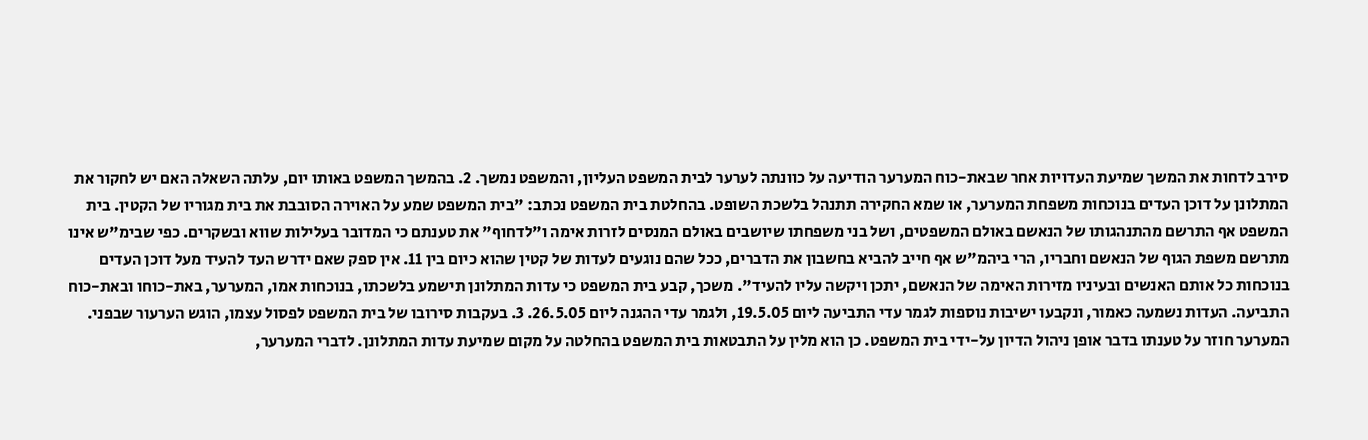סירב לדחות את המשך שמיעת העדויות אחר שבאת-כוח המערער הודיעה על כוונתה לערער לבית המשפט העליון, והמשפט נמשך. 2. בהמשך המשפט באותו יום, עלתה השאלה האם יש לחקור את המתלונן על דוכן העדים בנוכחות משפחת המערער, או שמא החקירה תתנהל בלשכת השופט. בהחלטת בית המשפט נכתב: "בית המשפט שמע על האוירה הסובבת את בית מגוריו של הקטין. בית המשפט אף התרשם מהתנהגותו של הנאשם באולם המשפטים, ושל בני משפחתו שיושבים באולם המנסים לזרות אימה ו"לדחוף" את טענתם כי המדובר בעלילות שווא ובשקרים. כפי שבימ"ש אינו מתרשם משפת הגוף של הנאשם וחבריו, הרי ביהמ"ש אף חייב להביא בחשבון את הדברים, ככל שהם נוגעים לעדות של קטין שהוא כיום בין 11. אין ספק שאם ידרש העד להעיד מעל דוכן העדים בנוכחות כל אותם האנשים ובעיניו מזירות האימה של הנאשם, יתכן ויקשה עליו להעיד". משכך, קבע בית המשפט כי עדות המתלונן תישמע בלשכתו, בנוכחות אמו, המערער, באת-כוחו ובאת-כוח התביעה. העדות נשמעה כאמור, ונקבעו ישיבות נוספות לגמר עדי התביעה ליום 19.5.05, ולגמר עדי ההגנה ליום 26.5.05. 3. בעקבות סירובו של בית המשפט לפסול עצמו, הוגש הערעור שבפני. המערער חוזר על טענתו בדבר אופן ניהול הדיון על-ידי בית המשפט. כן הוא מלין על התבטאות בית המשפט בהחלטה על מקום שמיעת עדות המתלונן. לדברי המערער,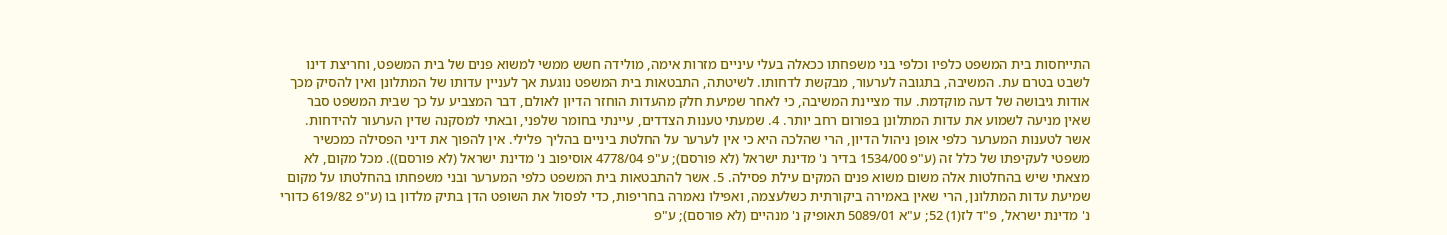התייחסות בית המשפט כלפיו וכלפי בני משפחתו ככאלה בעלי עיניים מזרות אימה, מולידה חשש ממשי למשוא פנים של בית המשפט, וחריצת דינו לשבט בטרם עת. המשיבה, בתגובה לערעור, מבקשת לדחותו. לשיטתה, התבטאות בית המשפט נוגעת אך לעניין עדותו של המתלונן ואין להסיק מכך אודות גיבושה של דעה מוקדמת. עוד מציינת המשיבה, כי לאחר שמיעת חלק מהעדות הוחזר הדיון לאולם, דבר המצביע על כך שבית המשפט סבר שאין מניעה לשמוע את עדות המתלונן בפורום רחב יותר. 4. שמעתי טענות הצדדים, עיינתי בחומר שלפני, ובאתי למסקנה שדין הערעור להידחות. אשר לטענות המערער כלפי אופן ניהול הדיון, הרי שהלכה היא כי אין לערער על החלטת ביניים בהליך פלילי. אין להפוך את דיני הפסילה כמכשיר משפטי לעקיפתו של כלל זה (ע"פ 1534/00 בדיר נ' מדינת ישראל (לא פורסם); ע"פ 4778/04 אוסיפוב נ' מדינת ישראל (לא פורסם)). מכל מקום, לא מצאתי שיש בהחלטות אלה משום משוא פנים המקים עילת פסילה. 5. אשר להתבטאות בית המשפט כלפי המערער ובני משפחתו בהחלטתו על מקום שמיעת עדות המתלונן, הרי שאין באמירה ביקורתית כשלעצמה, ואפילו נאמרה בחריפות, כדי לפסול את השופט הדן בתיק מלדון בו (ע"פ 619/82 כדורי נ' מדינת ישראל, פ"ד לז(1) 52; ע"א 5089/01 תאופיק נ' מנהיים (לא פורסם); ע"פ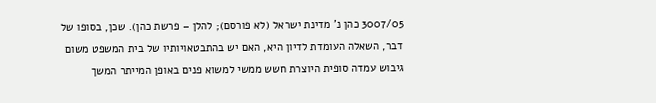3007/05 כהן נ' מדינת ישראל (לא פורסם); להלן – פרשת כהן). שכן, בסופו של דבר, השאלה העומדת לדיון היא, האם יש בהתבטאויותיו של בית המשפט משום גיבוש עמדה סופית היוצרת חשש ממשי למשוא פנים באופן המייתר המשך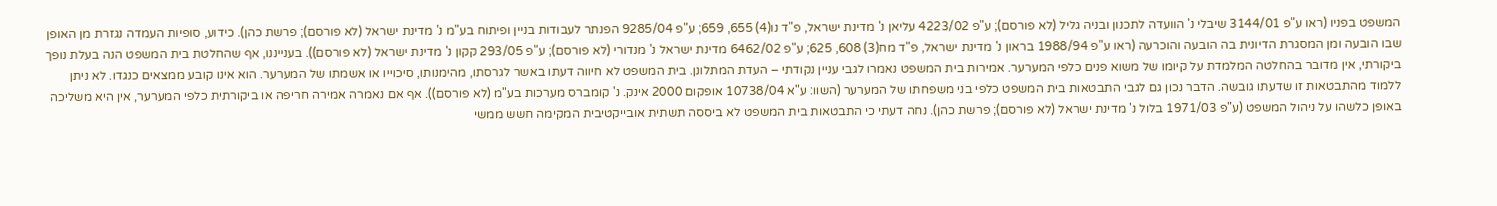המשפט בפניו (ראו ע"פ 3144/01 שיבלי נ' הוועדה לתכנון ובניה גליל (לא פורסם); ע"פ 4223/02 עליאן נ' מדינת ישראל, פ"ד נו(4) 655, 659; ע"פ 9285/04 הפנתר לעבודות בניין ופיתוח בע"מ נ' מדינת ישראל (לא פורסם); פרשת כהן). כידוע, סופיות העמדה נגזרת מן האופן שבו הובעה ומן המסגרת הדיונית בה הובעה והוכרעה (ראו ע"פ 1988/94 בראון נ' מדינת ישראל, פ"ד מח(3) 608, 625; ע"פ 6462/02 מדינת ישראל נ' מנדורי (לא פורסם); ע"פ 293/05 קקון נ' מדינת ישראל (לא פורסם)). בענייננו, אף שהחלטת בית המשפט הנה בעלת נופך ביקורתי, אין מדובר בהחלטה המלמדת על קיומו של משוא פנים כלפי המערער. אמירות בית המשפט נאמרו לגבי עניין נקודתי – העדת המתלונן. בית המשפט לא חיווה דעתו באשר לגרסתו, מהימנותו, סיכוייו או אשמתו של המערער. הוא אינו קובע ממצאים כנגדו. לא ניתן ללמוד מהתבטאות זו שדעתו גובשה. הדבר נכון גם לגבי התבטאות בית המשפט כלפי בני משפחתו של המערער (השוו: ע"א 10738/04 אופקום 2000 אינק. נ' קומברס מערכות בע"מ (לא פורסם)). אף אם נאמרה אמירה חריפה או ביקורתית כלפי המערער, אין היא משליכה באופן כלשהו על ניהול המשפט (ע"פ 1971/03 בלול נ' מדינת ישראל (לא פורסם); פרשת כהן). נחה דעתי כי התבטאות בית המשפט לא ביססה תשתית אובייקטיבית המקימה חשש ממשי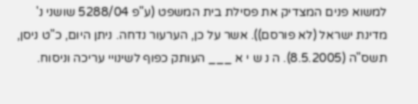למשוא פנים המצדיק את פסילת בית המשפט (ע"פ 5288/04 שושני נ' מדינת ישראל (לא פורסם)). אשר על כן, הערעור נדחה. ניתן היום, כ"ט ניסן, תשס"ה (8.5.2005). ה נ ש י א ___ העותק כפוף לשינויי עריכה וניסוח.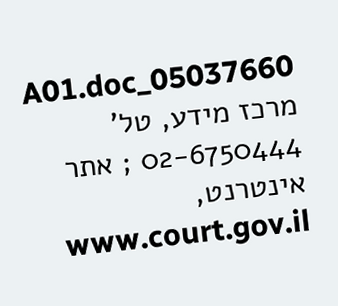05037660_A01.doc מרכז מידע, טל' 02-6750444 ; אתר אינטרנט, www.court.gov.il